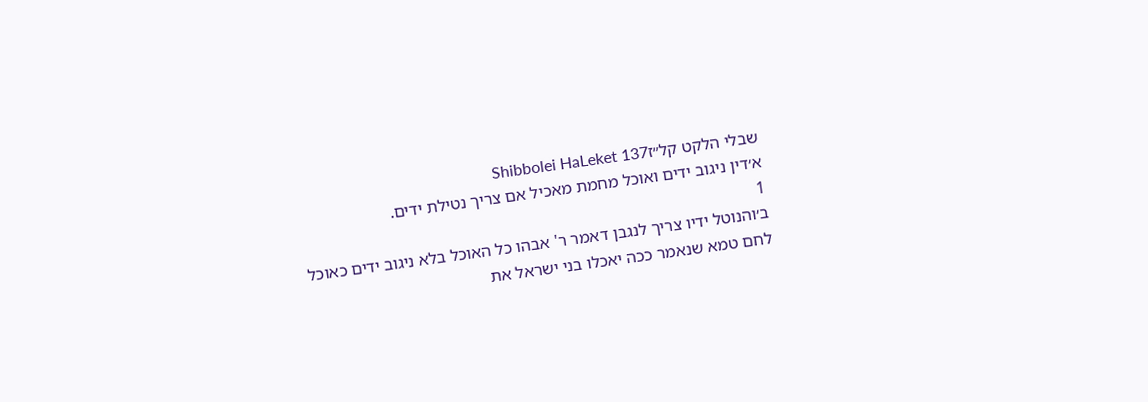שבלי הלקט קל״זShibbolei HaLeket 137
א׳דין ניגוב ידים ואוכל מחמת מאכיל אם צריך נטילת ידים.
1
ב׳והנוטל ידיו צריך לנגבן דאמר ר' אבהו כל האוכל בלא ניגוב ידים כאוכל לחם טמא שנאמר ככה יאכלו בני ישראל את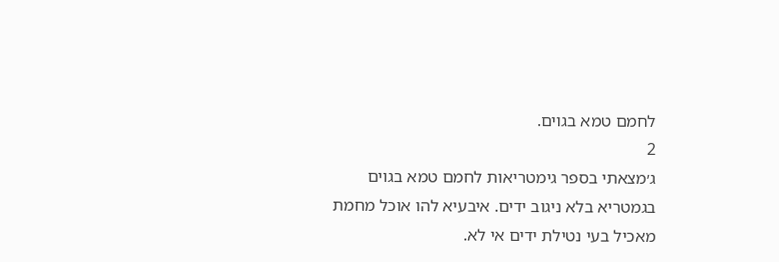לחמם טמא בגוים.
2
ג׳מצאתי בספר גימטריאות לחמם טמא בגוים בגמטריא בלא ניגוב ידים. איבעיא להו אוכל מחמת מאכיל בעי נטילת ידים אי לא.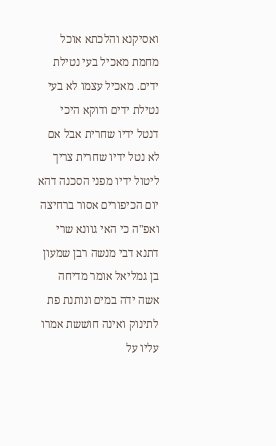ואסיקנא והלכתא אוכל מחמת מאכיל בעי נטילת ידים. מאכיל עצמו לא בעי נטילת ידים ודוקא היכי דנטל ידיו שחרית אבל אם לא נטל ידיו שחרית צריך ליטול ידיו מפני הסכנה דהא יום הכיפורים אסור ברחיצה ואפ"ה כי האי גוונא שרי דתנא דבי מנשה רבן שמעון בן גמליאל אומר מדיחה אשה ידה במים ונותנת פת לתינוק ואינה חוששת אמרו עליו על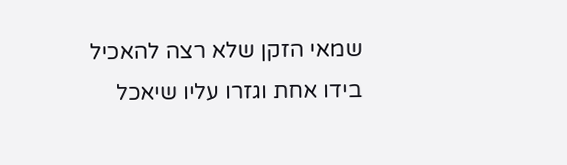שמאי הזקן שלא רצה להאכיל בידו אחת וגזרו עליו שיאכל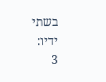בשתי ידיו:
3